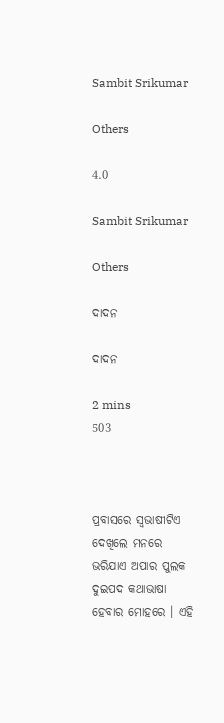Sambit Srikumar

Others

4.0

Sambit Srikumar

Others

ଦାଦନ

ଦାଦନ

2 mins
503



ପ୍ରବାସରେ ସ୍ୱଭାଷୀଟିଏ ଦେଖିଲେ ମନରେ ଭରିଯାଏ ଅପାର ପୁଲକ ଦୁଇପଦ କଥାଭାଷା ହେବାର ମୋହରେ । ଏହି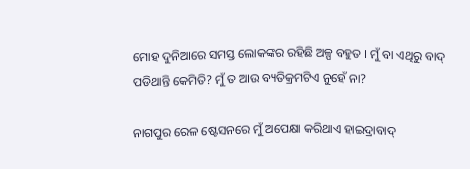ମୋହ ଦୁନିଆରେ ସମସ୍ତ ଲୋକଙ୍କର ରହିଛି ଅଳ୍ପ ବହୁତ । ମୁଁ ବା ଏଥିରୁ ବାଦ୍ ପଡିଥାନ୍ତି କେମିତି? ମୁଁ ତ ଆଉ ବ୍ୟତିକ୍ରମଟିଏ ନୁହେଁ ନା?

ନାଗପୁର ରେଳ ଷ୍ଟେସନରେ ମୁଁ ଅପେକ୍ଷା କରିଥାଏ ହାଇଦ୍ରାବାଦ୍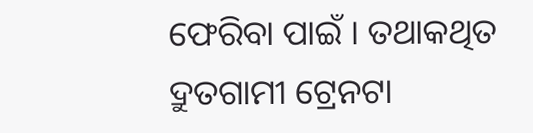ଫେରିବା ପାଇଁ । ତଥାକଥିତ ଦ୍ରୁତଗାମୀ ଟ୍ରେନଟା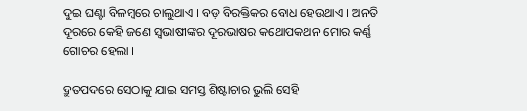ଦୁଇ ଘଣ୍ଟା ବିଳମ୍ବରେ ଚାଲୁଥାଏ । ବଡ଼ ବିରକ୍ତିକର ବୋଧ ହେଉଥାଏ । ଅନତି ଦୂରରେ କେହି ଜଣେ ସ୍ୱଭାଷୀଙ୍କର ଦୂରଭାଷର କଥୋପକଥନ ମୋର କର୍ଣ୍ଣ ଗୋଚର ହେଲା ।

ଦ୍ରୁତପଦରେ ସେଠାକୁ ଯାଇ ସମସ୍ତ ଶିଷ୍ଟାଚାର ଭୁଲି ସେହି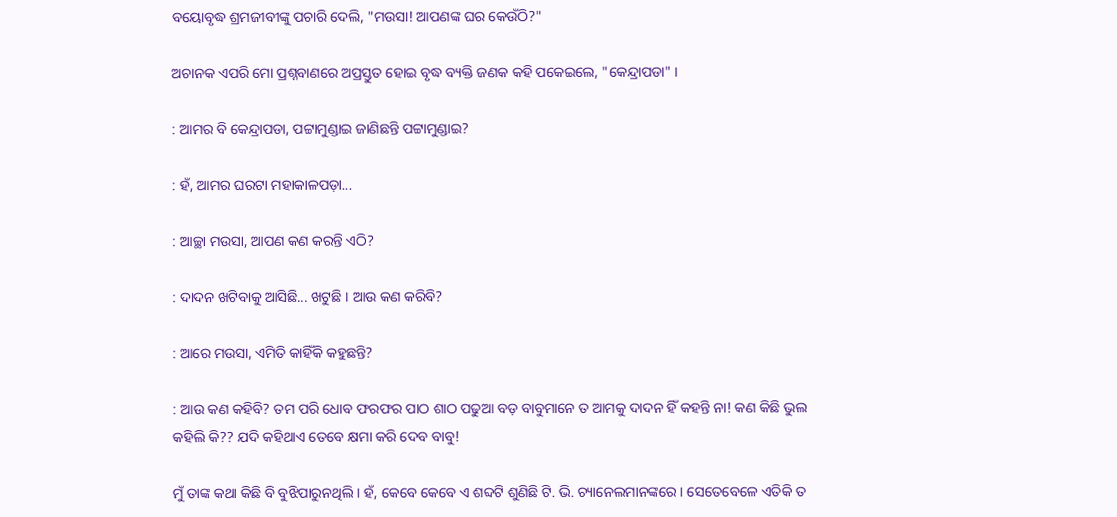ବୟୋବୃଦ୍ଧ ଶ୍ରମଜୀବୀଙ୍କୁ ପଚାରି ଦେଲି, "ମଉସା! ଆପଣଙ୍କ ଘର କେଉଁଠି?"

ଅଚାନକ ଏପରି ମୋ ପ୍ରଶ୍ନବାଣରେ ଅପ୍ରସ୍ତୁତ ହୋଇ ବୃଦ୍ଧ ବ୍ୟକ୍ତି ଜଣକ କହି ପକେଇଲେ, "କେନ୍ଦ୍ରାପଡା" ।

: ଆମର ବି କେନ୍ଦ୍ରାପଡା, ପଟ୍ଟାମୁଣ୍ଡାଇ ଜାଣିଛନ୍ତି ପଟ୍ଟାମୁଣ୍ଡାଇ?

: ହଁ, ଆମର ଘରଟା ମହାକାଳପଡ଼ା...

: ଆଚ୍ଛା ମଉସା, ଆପଣ କଣ କରନ୍ତି ଏଠି?

: ଦାଦନ ଖଟିବାକୁ ଆସିଛି... ଖଟୁଛି । ଆଉ କଣ କରିବି?

: ଆରେ ମଉସା, ଏମିତି କାହିଁକି କହୁଛନ୍ତି?

: ଆଉ କଣ କହିବି? ତମ ପରି ଧୋବ ଫରଫର ପାଠ ଶାଠ ପଢୁଆ ବଡ଼ ବାବୁମାନେ ତ ଆମକୁ ଦାଦନ ହିଁ କହନ୍ତି ନା! କଣ କିଛି ଭୁଲ କହିଲି କି?? ଯଦି କହିଥାଏ ତେବେ କ୍ଷମା କରି ଦେବ ବାବୁ!

ମୁଁ ତାଙ୍କ କଥା କିଛି ବି ବୁଝିପାରୁନଥିଲି । ହଁ, କେବେ କେବେ ଏ ଶବ୍ଦଟି ଶୁଣିଛି ଟି. ଭି. ଚ୍ୟାନେଲମାନଙ୍କରେ । ସେତେବେଳେ ଏତିକି ତ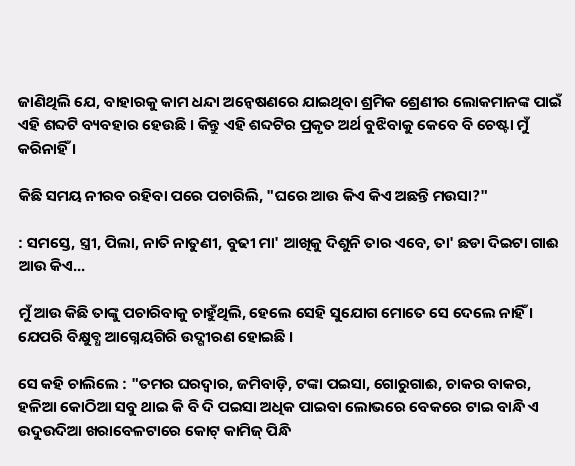ଜାଣିଥିଲି ଯେ, ବାହାରକୁ କାମ ଧନ୍ଦା ଅନ୍ୱେଷଣରେ ଯାଇଥିବା ଶ୍ରମିକ ଶ୍ରେଣୀର ଲୋକମାନଙ୍କ ପାଇଁ ଏହି ଶବ୍ଦଟି ବ୍ୟବହାର ହେଉଛି । କିନ୍ତୁ ଏହି ଶବ୍ଦଟିର ପ୍ରକୃତ ଅର୍ଥ ବୁଝିବାକୁ କେବେ ବି ଚେଷ୍ଟା ମୁଁ କରିନାହିଁ ।

କିଛି ସମୟ ନୀରବ ରହିବା ପରେ ପଚାରିଲି, "ଘରେ ଆଉ କିଏ କିଏ ଅଛନ୍ତି ମଉସା?"

: ସମସ୍ତେ, ସ୍ତ୍ରୀ, ପିଲା, ନାତି ନାତୁଣୀ, ବୁଢୀ ମା' ଆଖିକୁ ଦିଶୁନି ତାର ଏବେ, ତା' ଛଡା ଦିଇଟା ଗାଈ ଆଉ କିଏ...

ମୁଁ ଆଉ କିଛି ତାଙ୍କୁ ପଚାରିବାକୁ ଚାହୁଁଥିଲି, ହେଲେ ସେହି ସୁଯୋଗ ମୋତେ ସେ ଦେଲେ ନାହିଁ । ଯେପରି ବିକ୍ଷୁବ୍ଧ ଆଗ୍ନେୟଗିରି ଉଦ୍ଗୀରଣ ହୋଇଛି ।

ସେ କହି ଚାଲିଲେ : "ତମର ଘରଦ୍ୱାର, ଜମିବାଡ଼ି, ଟଙ୍କା ପଇସା, ଗୋରୁଗାଈ, ଚାକର ବାକର, ହଳିଆ କୋଠିଆ ସବୁ ଥାଇ କି ବି ଦି ପଇସା ଅଧିକ ପାଇବା ଲୋଭରେ ବେକରେ ଟାଇ ବାନ୍ଧି ଏ ଉଦୁଉଦିଆ ଖରାବେଳଟାରେ କୋଟ୍ କାମିଜ୍ ପିନ୍ଧି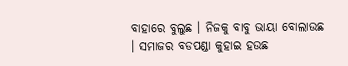ବାହାରେ ବୁଲୁଛ । ନିଜକୁ ବାବୁ ଭାୟା ବୋଲାଉଛ । ସମାଜର ବଡପଣ୍ଡା କୁହାଇ ହଉଛ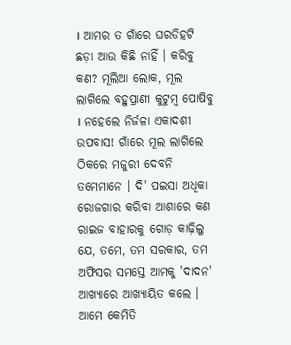। ଆମର ତ ଗାଁରେ ଘରଡିହଟି ଛଡ଼ା ଆଉ କିଛି ନାହିଁ । କରିବୁ କଣ? ମୂଲିଆ ଲୋକ, ମୂଲ ଲାଗିଲେ ବହୁପ୍ରାଣୀ କୁଟୁମ୍ବ ପୋଷିବୁ । ନହେଲେ ନିର୍ଜଳା ଏକାଦଶୀ ଉପବାସ! ଗାଁରେ ମୂଲ ଲାଗିଲେ ଠିକରେ ମଜୁରୀ ଦେବନି ତମେମାନେ । ଦି' ପଇସା ଅଧିକା ରୋଜଗାର କରିବା ଆଶାରେ କଣ ରାଇଜ ବାହାରକୁ ଗୋଡ଼ କାଢ଼ିଲୁ ଯେ, ତମେ, ତମ ସରକାର, ତମ ଅଫିସର ସମସ୍ତେ ଆମକୁ 'ଦାଦନ' ଆଖ୍ୟାରେ ଆଖ୍ୟାୟିତ କଲେ । ଆମେ କେମିତି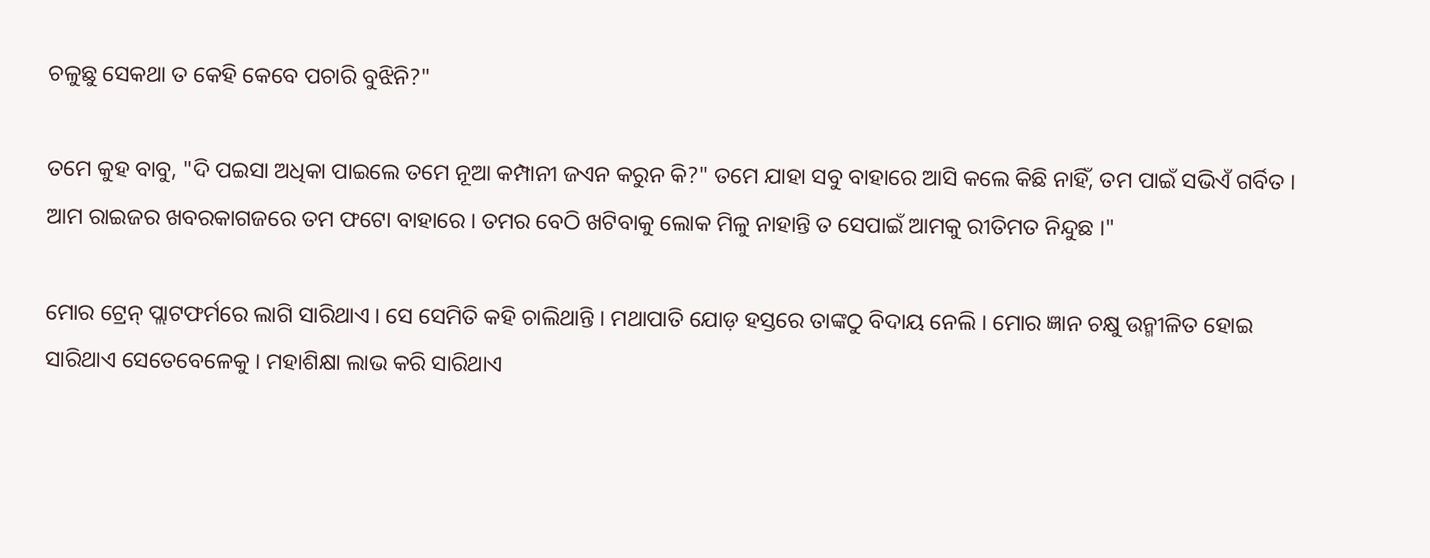ଚଳୁଛୁ ସେକଥା ତ କେହି କେବେ ପଚାରି ବୁଝିନି?"

ତମେ କୁହ ବାବୁ, "ଦି ପଇସା ଅଧିକା ପାଇଲେ ତମେ ନୂଆ କମ୍ପାନୀ ଜଏନ କରୁନ କି?" ତମେ ଯାହା ସବୁ ବାହାରେ ଆସି କଲେ କିଛି ନାହିଁ, ତମ ପାଇଁ ସଭିଏଁ ଗର୍ବିତ । ଆମ ରାଇଜର ଖବରକାଗଜରେ ତମ ଫଟୋ ବାହାରେ । ତମର ବେଠି ଖଟିବାକୁ ଲୋକ ମିଳୁ ନାହାନ୍ତି ତ ସେପାଇଁ ଆମକୁ ରୀତିମତ ନିନ୍ଦୁଛ ।"

ମୋର ଟ୍ରେନ୍ ପ୍ଲାଟଫର୍ମରେ ଲାଗି ସାରିଥାଏ । ସେ ସେମିତି କହି ଚାଲିଥାନ୍ତି । ମଥାପାତି ଯୋଡ଼ ହସ୍ତରେ ତାଙ୍କଠୁ ବିଦାୟ ନେଲି । ମୋର ଜ୍ଞାନ ଚକ୍ଷୁ ଉନ୍ମୀଳିତ ହୋଇ ସାରିଥାଏ ସେତେବେଳେକୁ । ମହାଶିକ୍ଷା ଲାଭ କରି ସାରିଥାଏ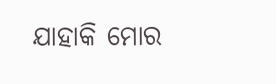ଯାହାକି ମୋର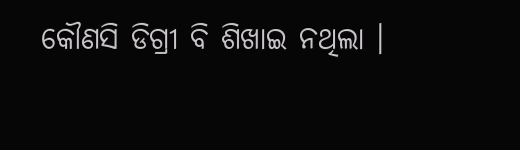କୌଣସି ଡିଗ୍ରୀ ବି ଶିଖାଇ ନଥିଲା ।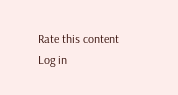Rate this content
Log in